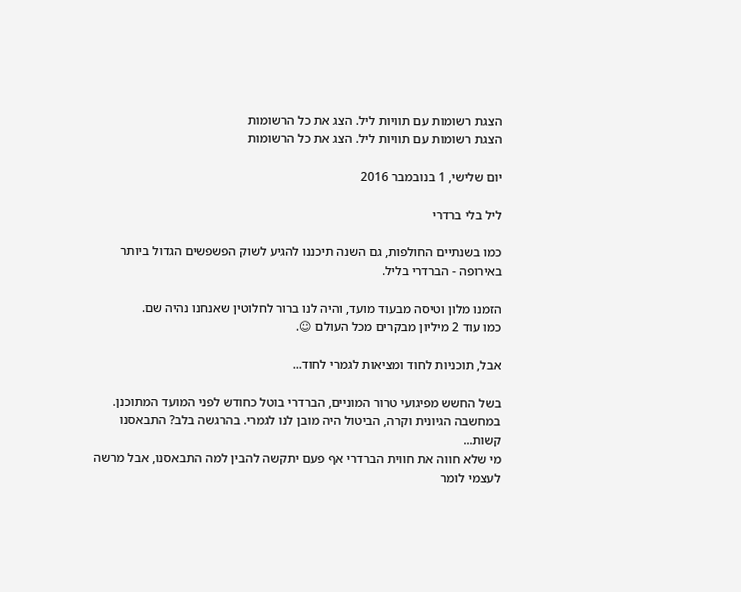הצגת רשומות עם תוויות ליל. הצג את כל הרשומות
הצגת רשומות עם תוויות ליל. הצג את כל הרשומות

יום שלישי, 1 בנובמבר 2016

ליל בלי ברדרי

כמו בשנתיים החולפות, גם השנה תיכננו להגיע לשוק הפשפשים הגדול ביותר באירופה - הברדרי בליל.

הזמנו מלון וטיסה מבעוד מועד, והיה לנו ברור לחלוטין שאנחנו נהיה שם.
כמו עוד 2 מיליון מבקרים מכל העולם ☺.

אבל, תוכניות לחוד ומציאות לגמרי לחוד...

בשל החשש מפיגועי טרור המוניים, הברדרי בוטל כחודש לפני המועד המתוכנן.
במחשבה הגיונית וקרה, הביטול היה מובן לנו לגמרי. בהרגשה בלב? התבאסנו קשות...
מי שלא חווה את חווית הברדרי אף פעם יתקשה להבין למה התבאסנו, אבל מרשה לעצמי לומר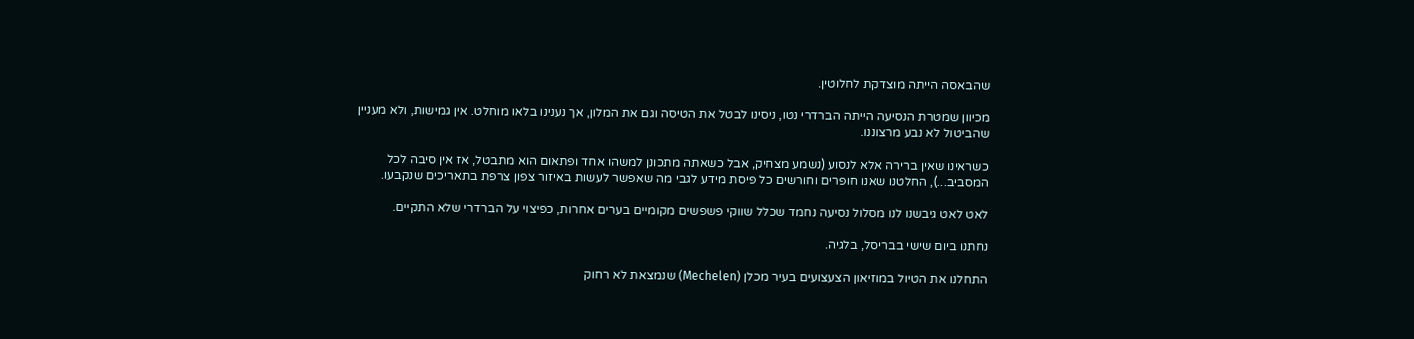שהבאסה הייתה מוצדקת לחלוטין.

מכיוון שמטרת הנסיעה הייתה הברדרי נטו, ניסינו לבטל את הטיסה וגם את המלון, אך נענינו בלאו מוחלט. אין גמישות, ולא מעניין שהביטול לא נבע מרצוננו.

כשראינו שאין ברירה אלא לנסוע (נשמע מצחיק, אבל כשאתה מתכונן למשהו אחד ופתאום הוא מתבטל, אז אין סיבה לכל המסביב...), החלטנו שאנו חופרים וחורשים כל פיסת מידע לגבי מה שאפשר לעשות באיזור צפון צרפת בתאריכים שנקבעו.

לאט לאט גיבשנו לנו מסלול נסיעה נחמד שכלל שווקי פשפשים מקומיים בערים אחרות, כפיצוי על הברדרי שלא התקיים.

נחתנו ביום שישי בבריסל, בלגיה.

התחלנו את הטיול במוזיאון הצעצועים בעיר מכלן (Mechelen) שנמצאת לא רחוק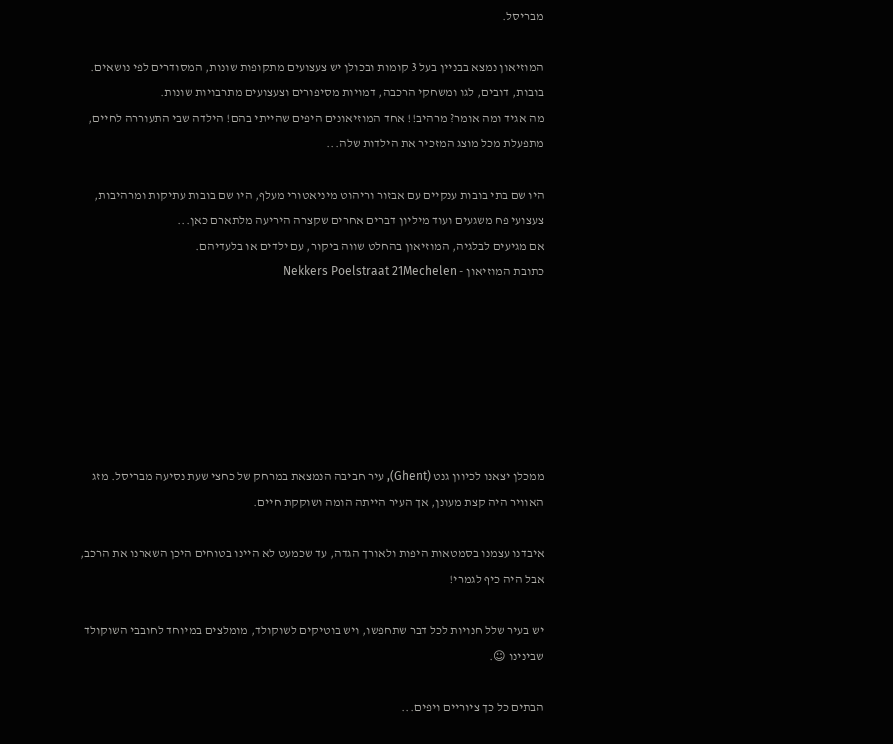מבריסל.

המוזיאון נמצא בבניין בעל 3 קומות ובכולן יש צעצועים מתקופות שונות, המסודרים לפי נושאים. בובות, דובים, לגו ומשחקי הרכבה, דמויות מסיפורים וצעצועים מתרבויות שונות.
מה אגיד ומה אומר? מרהיב!! אחד המוזיאונים היפים שהייתי בהם! הילדה שבי התעוררה לחיים, מתפעלת מכל מוצג המזכיר את הילדות שלה...

היו שם בתי בובות ענקיים עם אבזור וריהוט מיניאטורי מעלף, היו שם בובות עתיקות ומרהיבות, צעצועי פח משגעים ועוד מיליון דברים אחרים שקצרה היריעה מלתארם כאן...
אם מגיעים לבלגיה, המוזיאון בהחלט שווה ביקור, עם ילדים או בלעדיהם.
כתובת המוזיאון - Nekkers Poelstraat 21Mechelen







ממכלן יצאנו לכיוון גנט (Ghent), עיר חביבה הנמצאת במרחק של כחצי שעת נסיעה מבריסל. מזג האוויר היה קצת מעונן, אך העיר הייתה הומה ושוקקת חיים.

איבדנו עצמנו בסמטאות היפות ולאורך הגדה, עד שכמעט לא היינו בטוחים היכן השארנו את הרכב, אבל היה כיף לגמרי!

יש בעיר שלל חנויות לכל דבר שתחפשו, ויש בוטיקים לשוקולד, מומלצים במיוחד לחובבי השוקולד שבינינו ☺.

הבתים כל כך ציוריים ויפים...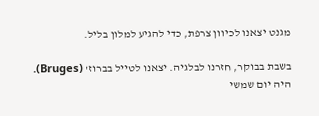מגנט יצאנו לכיוון צרפת, כדי להגיע למלון בליל.

בשבת בבוקר, חזרנו לבלגיה. יצאנו לטייל בברוז' (Bruges). היה יום שמשי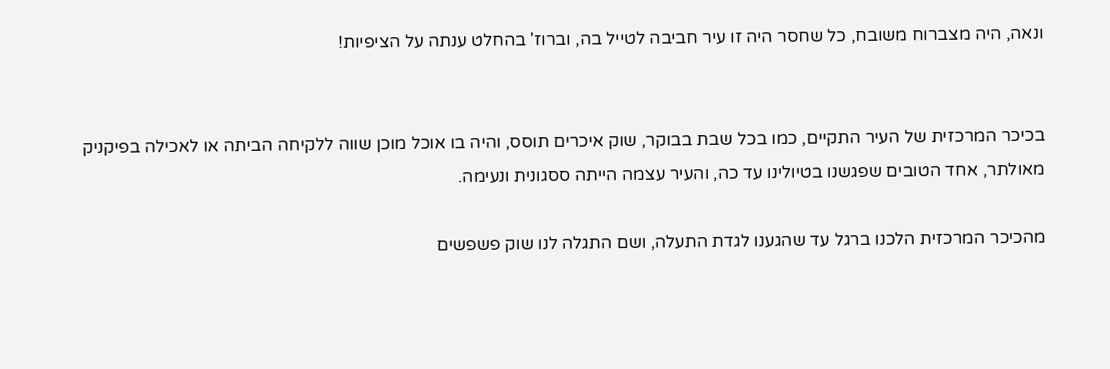ונאה, היה מצברוח משובח, כל שחסר היה זו עיר חביבה לטייל בה, וברוז' בהחלט ענתה על הציפיות!


בכיכר המרכזית של העיר התקיים, כמו בכל שבת בבוקר, שוק איכרים תוסס, והיה בו אוכל מוכן שווה ללקיחה הביתה או לאכילה בפיקניק מאולתר, אחד הטובים שפגשנו בטיולינו עד כה, והעיר עצמה הייתה ססגונית ונעימה.

מהכיכר המרכזית הלכנו ברגל עד שהגענו לגדת התעלה, ושם התגלה לנו שוק פשפשים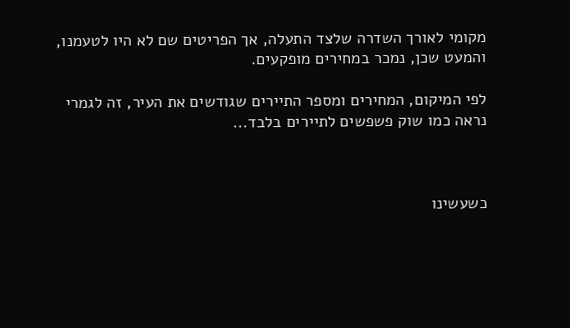מקומי לאורך השדרה שלצד התעלה, אך הפריטים שם לא היו לטעמנו, והמעט שכן, נמכר במחירים מופקעים.

לפי המיקום, המחירים ומספר התיירים שגודשים את העיר, זה לגמרי נראה כמו שוק פשפשים לתיירים בלבד...



כשעשינו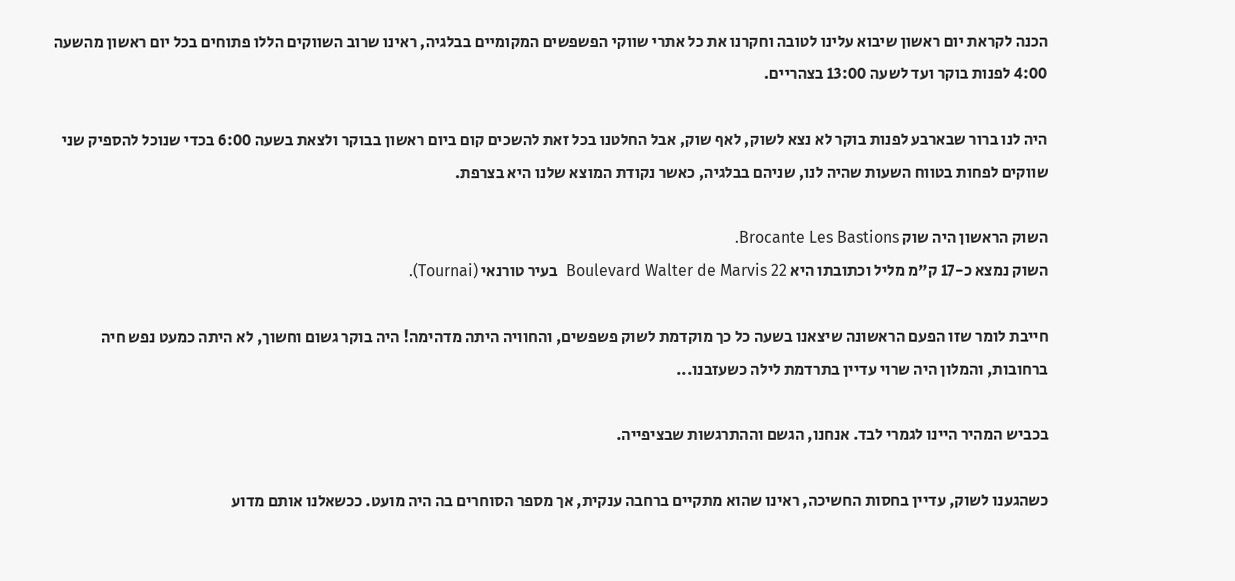הכנה לקראת יום ראשון שיבוא עלינו לטובה וחקרנו את כל אתרי שווקי הפשפשים המקומיים בבלגיה, ראינו שרוב השווקים הללו פתוחים בכל יום ראשון מהשעה 4:00 לפנות בוקר ועד לשעה 13:00 בצהריים.

היה לנו ברור שבארבע לפנות בוקר לא נצא לשוק, לאף שוק, אבל החלטנו בכל זאת להשכים קום ביום ראשון בבוקר ולצאת בשעה 6:00 בכדי שנוכל להספיק שני שווקים לפחות בטווח השעות שהיה לנו, שניהם בבלגיה, כאשר נקודת המוצא שלנו היא בצרפת.

השוק הראשון היה שוק Brocante Les Bastions.
השוק נמצא כ-17 ק"מ מליל וכתובתו היא Boulevard Walter de Marvis 22  בעיר טורנאי (Tournai).

חייבת לומר שזו הפעם הראשונה שיצאנו בשעה כל כך מוקדמת לשוק פשפשים, והחוויה היתה מדהימה! היה בוקר גשום וחשוך, לא היתה כמעט נפש חיה ברחובות, והמלון היה שרוי עדיין בתרדמת לילה כשעזבנו...

בכביש המהיר היינו לגמרי לבד. אנחנו, הגשם וההתרגשות שבציפייה.

כשהגענו לשוק, עדיין בחסות החשיכה, ראינו שהוא מתקיים ברחבה ענקית, אך מספר הסוחרים בה היה מועט. ככשאלנו אותם מדוע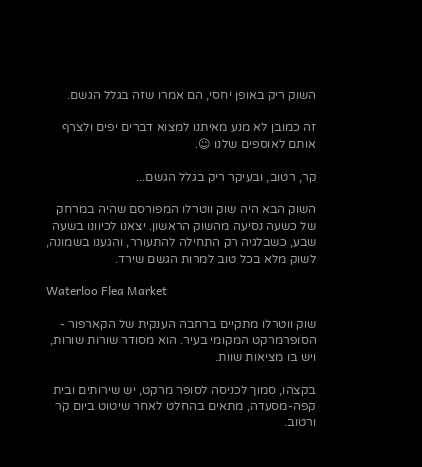השוק ריק באופן יחסי, הם אמרו שזה בגלל הגשם.

זה כמובן לא מנע מאיתנו למצוא דברים יפים ולצרף אותם לאוספים שלנו ☺.

קר, רטוב, ובעיקר ריק בגלל הגשם...

השוק הבא היה שוק ווטרלו המפורסם שהיה במרחק של כשעה נסיעה מהשוק הראשון. יצאנו לכיוונו בשעה שבע, כשבלגיה רק התחילה להתעורר, והגענו בשמונה, לשוק מלא בכל טוב למרות הגשם שירד.

Waterloo Flea Market

שוק ווטרלו מתקיים ברחבה הענקית של הקארפור - הסופרמרקט המקומי בעיר. הוא מסודר שורות שורות, ויש בו מציאות שוות.

בקצהו, סמוך לכניסה לסופר מרקט, יש שירותים ובית קפה-מסעדה, מתאים בהחלט לאחר שיטוט ביום קר ורטוב.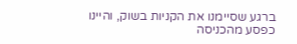ברגע שסיימנו את הקניות בשוק, והיינו כפסע מהכניסה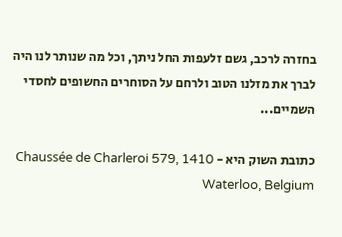בחזרה לרכב, גשם זלעפות החל ניתך, וכל מה שנותר לנו היה לברך את מזלנו הטוב ולרחם על הסוחרים החשופים לחסדי השמיים...

כתובת השוק היא - Chaussée de Charleroi 579, 1410 Waterloo, Belgium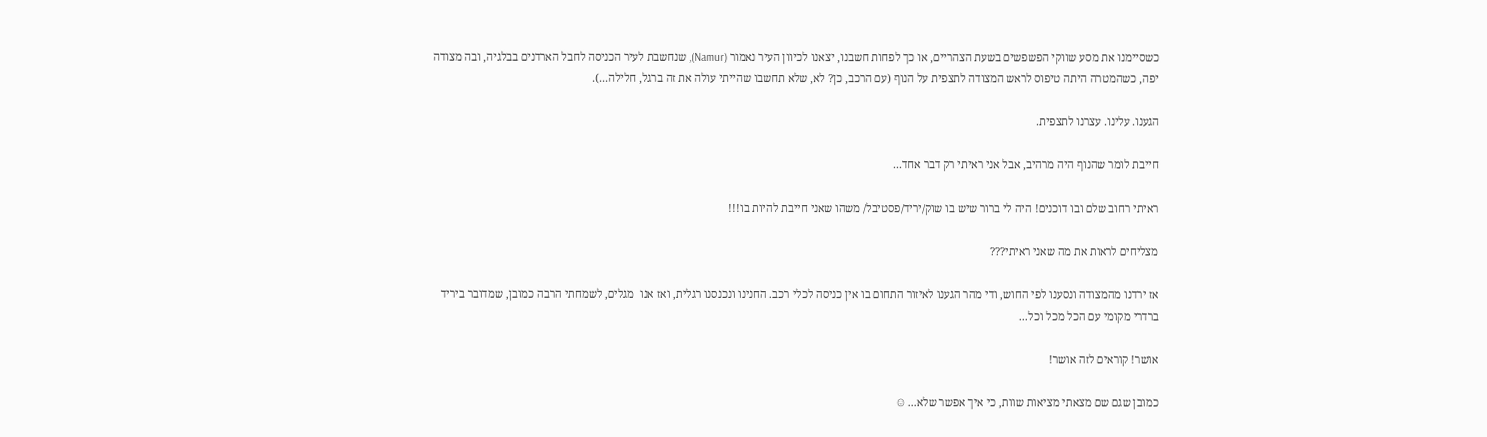כשסיימנו את מסע שווקי הפשפשים בשעת הצהריים, או כך לפחות חשבנו, יצאנו לכיוון העיר נאמור (Namur), שנחשבת לעיר הכניסה לחבל הארדנים בבלגיה, ובה מצודה יפה, כשהמטרה היתה טיפוס לראש המצודה לתצפית על הנוף (עם הרכב, כן? לא, שלא תחשבו שהייתי עולה את זה ברגל, חלילה...).

הגענו. עלינו. עצרנו לתצפית.

חייבת לומר שהנוף היה מרהיב, אבל אני ראיתי רק דבר אחד...

ראיתי רחוב שלם ובו דוכנים! היה לי ברור שיש בו שוק/יריד/פסטיבל/ משהו שאני חייבת להיות בו!!!

מצליחים לראות את מה שאני ראיתי???

אז ירדנו מהמצודה ונסענו לפי החוש, ודי מהר הגענו לאיזור התחום בו אין כניסה לכלי רכב. החנינו ונכנסנו רגלית, ואז אנו  מגלים, לשמחתי הרבה כמובן, שמדובר ביריד ברדרי מקומי עם הכל מכל וכל...

אושר! קוראים לזה אושר!

כמובן שגם שם מצאתי מציאות שוות, כי איך אפשר שלא... ☺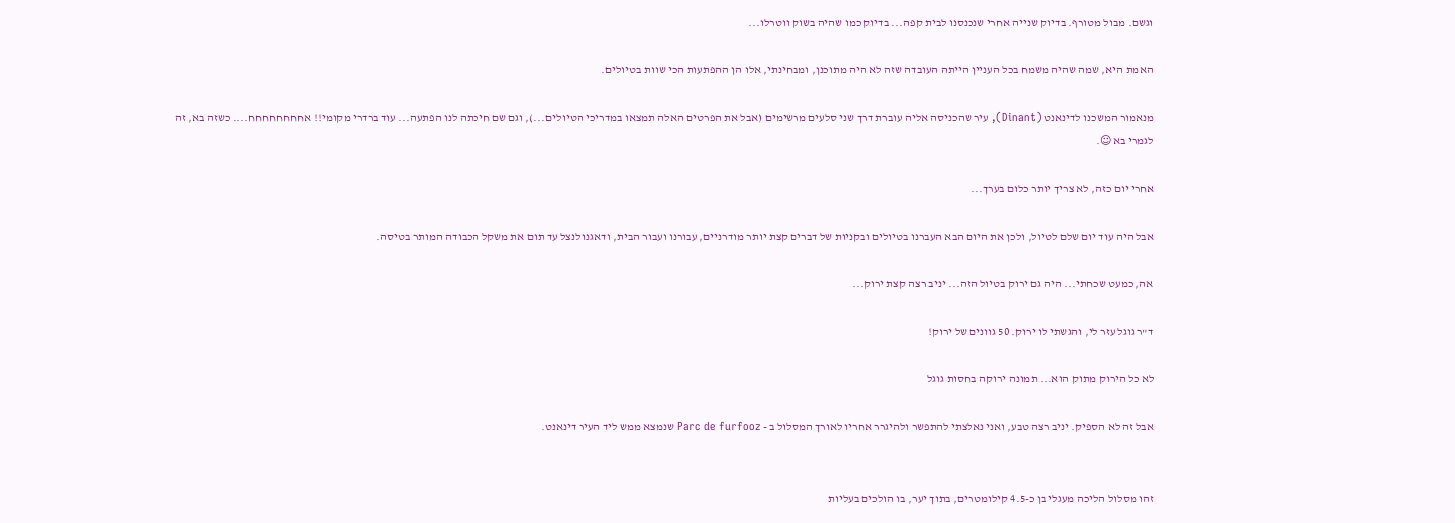וגשם. מבול מטורף. בדיוק שנייה אחרי שנכנסנו לבית קפה... בדיוק כמו שהיה בשוק ווטרלו...

האמת היא, שמה שהיה משמח בכל העניין הייתה העובדה שזה לא היה מתוכנן, ומבחינתי, אלו הן ההפתעות הכי שוות בטיולים.

מנאמור המשכנו לדינאנט (Dinant), עיר שהכניסה אליה עוברת דרך שני סלעים מרשימים (אבל את הפרטים האלה תמצאו במדריכי הטיולים...), וגם שם חיכתה לנו הפתעה... עוד ברדרי מקומי!! אחחחחחחחח.... כשזה בא, זה לגמרי בא ☺.

אחרי יום כזה, לא צריך יותר כלום בערך...

אבל היה עוד יום שלם לטיול, ולכן את היום הבא העברנו בטיולים ובקניות של דברים קצת יותר מודרניים, עבורנו ועבור הבית, ודאגנו לנצל עד תום את משקל הכבודה המותר בטיסה.

אה, כמעט שכחתי... היה גם ירוק בטיול הזה... יניב רצה קצת ירוק...

ד"ר גוגל עזר לי, והגשתי לו ירוק. 50 גוונים של ירוק!

לא כל הירוק מתוק הוא... תמונה ירוקה בחסות גוגל

אבל זה לא הספיק. יניב רצה טבע, ואני נאלצתי להתפשר ולהיגרר אחריו לאורך המסלול ב - Parc de furfooz שנמצא ממש ליד העיר דינאנט.


זהו מסלול הליכה מעגלי בן כ-4.5 קילומטרים, בתוך יער, בו הולכים בעליות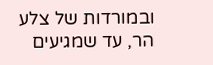ובמורדות של צלע הר, עד שמגיעים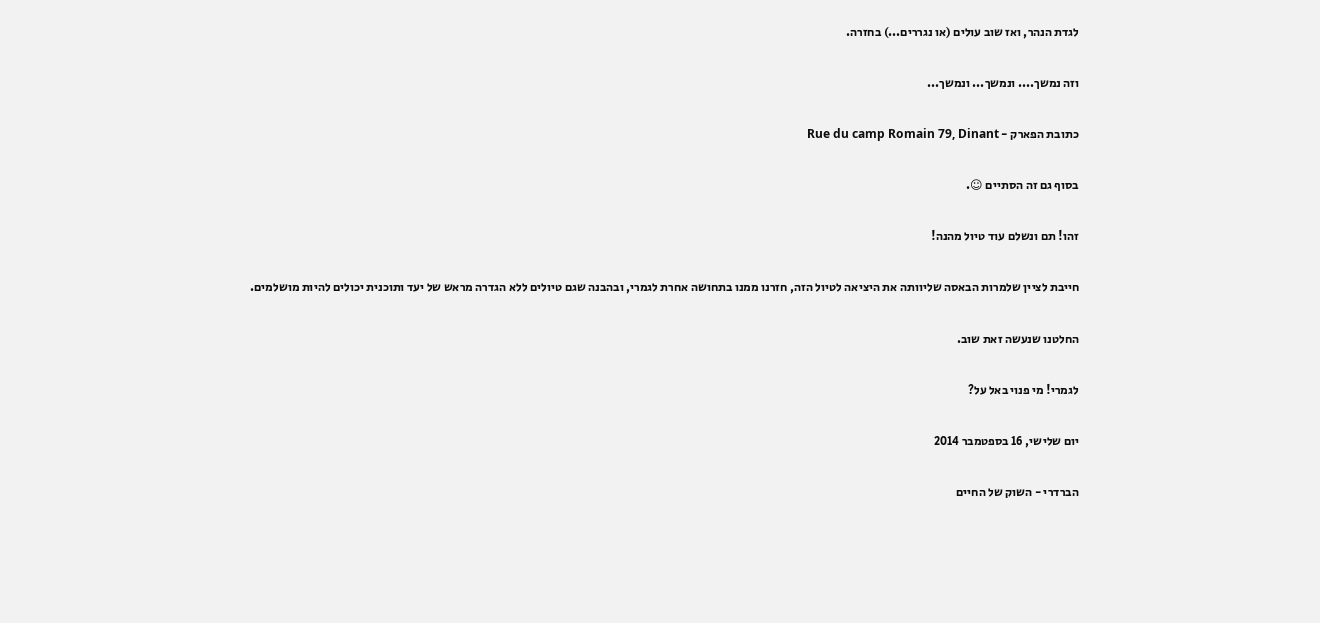לגדת הנהר, ואז שוב עולים (או נגררים...) בחזרה.

וזה נמשך.... ונמשך... ונמשך...

כתובת הפארק - Rue du camp Romain 79, Dinant

בסוף גם זה הסתיים ☺.

זהו! תם ונשלם עוד טיול מהנה!

חייבת לציין שלמרות הבאסה שליוותה את היציאה לטיול הזה, חזרנו ממנו בתחושה אחרת לגמרי, ובהבנה שגם טיולים ללא הגדרה מראש של יעד ותוכנית יכולים להיות מושלמים.

החלטנו שנעשה זאת שוב.

לגמרי! מי פנוי באל על?

יום שלישי, 16 בספטמבר 2014

הברדרי - השוק של החיים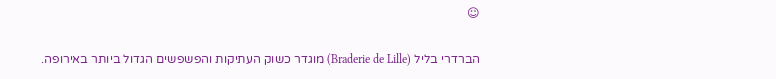☺

הברדרי בליל (Braderie de Lille) מוגדר כשוק העתיקות והפשפשים הגדול ביותר באירופה.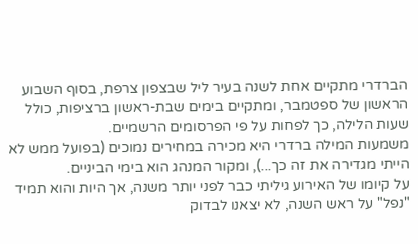הברדרי מתקיים אחת לשנה בעיר ליל שבצפון צרפת, בסוף השבוע הראשון של ספטמבר, ומתקיים בימים שבת-ראשון ברציפות, כולל שעות הלילה, כך לפחות על פי הפרסומים הרשמיים.
משמעות המילה ברדרי היא מכירה במחירים נמוכים (בפועל ממש לא הייתי מגדירה את זה כך...), ומקור המנהג הוא בימי הביניים.
על קיומו של האירוע גיליתי כבר לפני יותר משנה, אך היות והוא תמיד "נפל" על ראש השנה, לא יצאנו לבדוק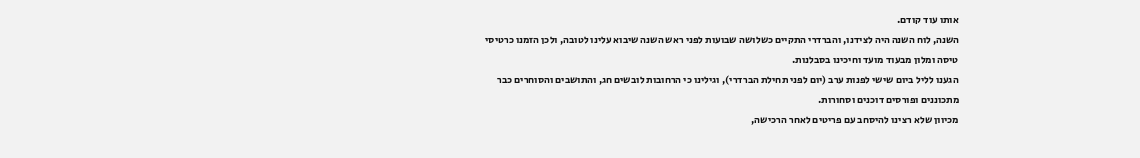אותו עוד קודם.
השנה, לוח השנה היה לצידנו, והברדרי התקיים כשלושה שבועות לפני ראש השנה שיבוא עלינו לטובה, ולכן הזמנו כרטיסי טיסה ומלון מבעוד מועד וחיכינו בסבלנות.
הגענו לליל ביום שישי לפנות ערב (יום לפני תחילת הברדרי), וגילינו כי הרחובות לובשים חג, והתושבים והסוחרים כבר מתכוננים ופורסים דוכנים וסחורות.
מכיוון שלא רצינו להיסחב עם פריטים לאחר הרכישה,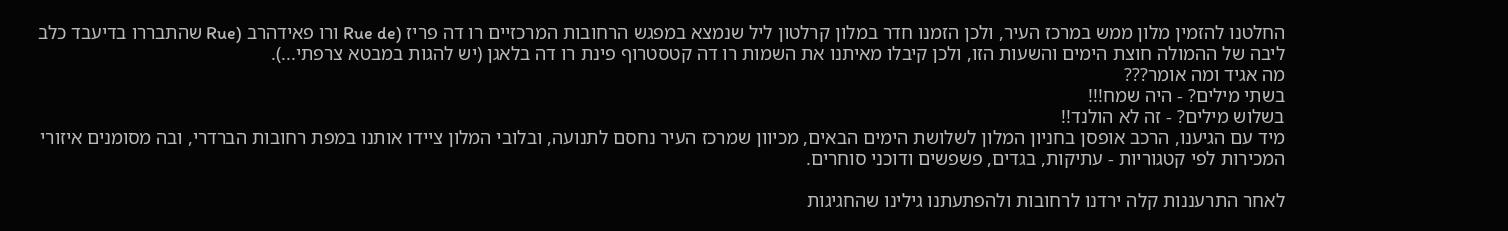החלטנו להזמין מלון ממש במרכז העיר, ולכן הזמנו חדר במלון קרלטון ליל שנמצא במפגש הרחובות המרכזיים רו דה פריז (Rue de ורו פאידהרב (Rue שהתבררו בדיעבד כלב ליבה של ההמולה חוצת הימים והשעות הזו, ולכן קיבלו מאיתנו את השמות רו דה קטסטרוף פינת רו דה בלאגן (יש להגות במבטא צרפתי...).
מה אגיד ומה אומר???
בשתי מילים? - היה שמח!!!
בשלוש מילים? - זה לא הולנד!!
מיד עם הגיענו, הרכב אופסן בחניון המלון לשלושת הימים הבאים, מכיוון שמרכז העיר נחסם לתנועה, ובלובי המלון ציידו אותנו במפת רחובות הברדרי, ובה מסומנים איזורי המכירות לפי קטגוריות - עתיקות, בגדים, פשפשים ודוכני סוחרים.

לאחר התרעננות קלה ירדנו לרחובות ולהפתעתנו גילינו שהחגיגות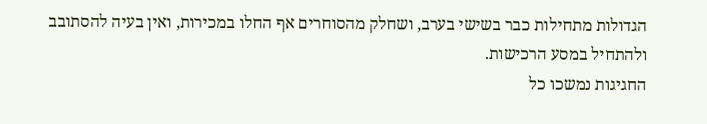הגדולות מתחילות כבר בשישי בערב, ושחלק מהסוחרים אף החלו במכירות, ואין בעיה להסתובב ולהתחיל במסע הרכישות.
החגיגות נמשכו כל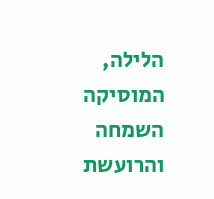הלילה, המוסיקה השמחה והרועשת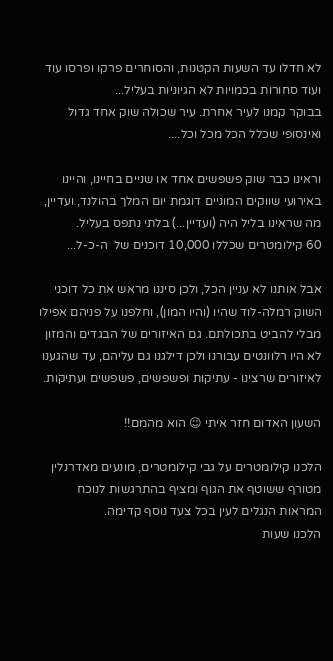לא חדלו עד השעות הקטנות, והסוחרים פרקו ופרסו עוד ועוד סחורות בכמויות לא הגיוניות בעליל...
בבוקר קמנו לעיר אחרת. עיר שכולה שוק אחד גדול ואינסופי שכלל הכל מכל וכל....

וראינו כבר שוק פשפשים אחד או שניים בחיינו, והיינו באירועי שווקים המוניים דוגמת יום המלך בהולנד, ועדיין, מה שראינו בליל היה (ועדיין...) בלתי נתפס בעליל.
60 קילומטרים שכללו 10,000 דוכנים של  ה-כ-ל...

אבל אותנו לא עניין הכל, ולכן סיננו מראש את כל דוכני השוק רמלה-לוד שהיו (והיו המון), וחלפנו על פניהם אפילו מבלי להביט בתכולתם. גם האיזורים של הבגדים והמזון לא היו רלוונטים עבורנו ולכן דילגנו גם עליהם, עד שהגענו לאיזורים שרצינו - עתיקות ופשפשים, פשפשים ועתיקות.

השעון האדום חזר איתי ☺ הוא מהמם!!

הלכנו קילומטרים על גבי קילומטרים, מונעים מאדרנלין מטורף ששוטף את הגוף ומציף בהתרגשות לנוכח המראות הנגלים לעין בכל צעד נוסף קדימה.
הלכנו שעות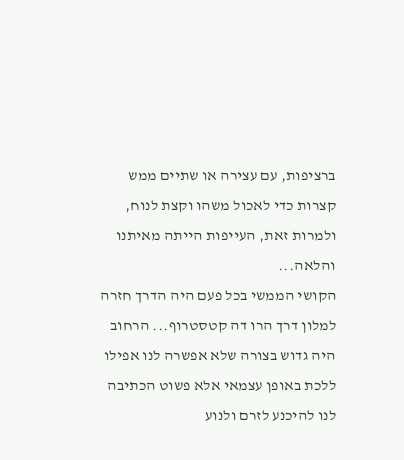ברציפות, עם עצירה או שתיים ממש קצרות כדי לאכול משהו וקצת לנוח, ולמרות זאת, העייפות הייתה מאיתנו והלאה...
הקושי הממשי בכל פעם היה הדרך חזרה למלון דרך הרו דה קטסטרוף... הרחוב היה גדוש בצורה שלא אפשרה לנו אפילו ללכת באופן עצמאי אלא פשוט הכתיבה לנו להיכנע לזרם ולנוע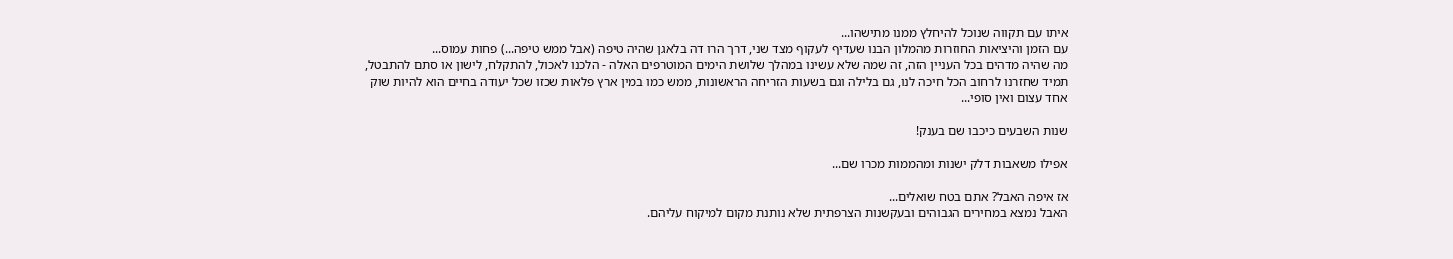איתו עם תקווה שנוכל להיחלץ ממנו מתישהו...
עם הזמן והיציאות החוזרות מהמלון הבנו שעדיף לעקוף מצד שני, דרך הרו דה בלאגן שהיה טיפה (אבל ממש טיפה...) פחות עמוס...
מה שהיה מדהים בכל העניין הזה, זה שמה שלא עשינו במהלך שלושת הימים המוטרפים האלה - הלכנו לאכול, להתקלח, לישון או סתם להתבטל, תמיד שחזרנו לרחוב הכל חיכה לנו, גם בלילה וגם בשעות הזריחה הראשונות, ממש כמו במין ארץ פלאות שכזו שכל יעודה בחיים הוא להיות שוק אחד עצום ואין סופי...

שנות השבעים כיכבו שם בענק!

אפילו משאבות דלק ישנות ומהממות מכרו שם...

אז איפה האבל? אתם בטח שואלים...
האבל נמצא במחירים הגבוהים ובעקשנות הצרפתית שלא נותנת מקום למיקוח עליהם.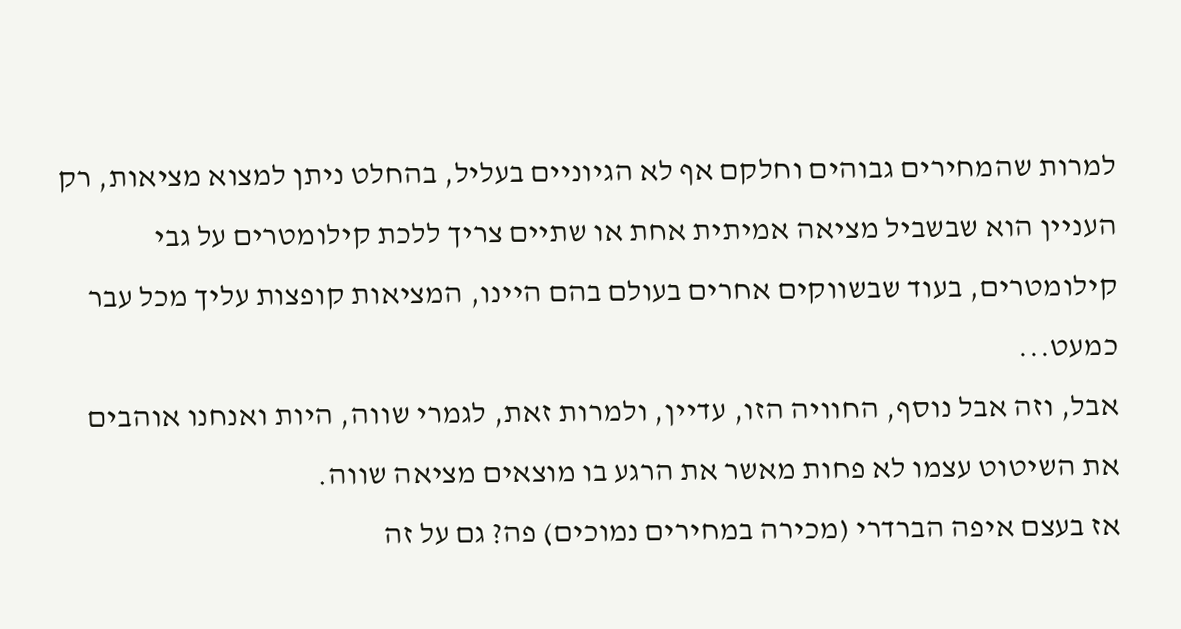למרות שהמחירים גבוהים וחלקם אף לא הגיוניים בעליל, בהחלט ניתן למצוא מציאות, רק העניין הוא שבשביל מציאה אמיתית אחת או שתיים צריך ללכת קילומטרים על גבי קילומטרים, בעוד שבשווקים אחרים בעולם בהם היינו, המציאות קופצות עליך מכל עבר כמעט...
אבל, וזה אבל נוסף, החוויה הזו, עדיין, ולמרות זאת, לגמרי שווה, היות ואנחנו אוהבים את השיטוט עצמו לא פחות מאשר את הרגע בו מוצאים מציאה שווה.
אז בעצם איפה הברדרי (מכירה במחירים נמוכים) פה? גם על זה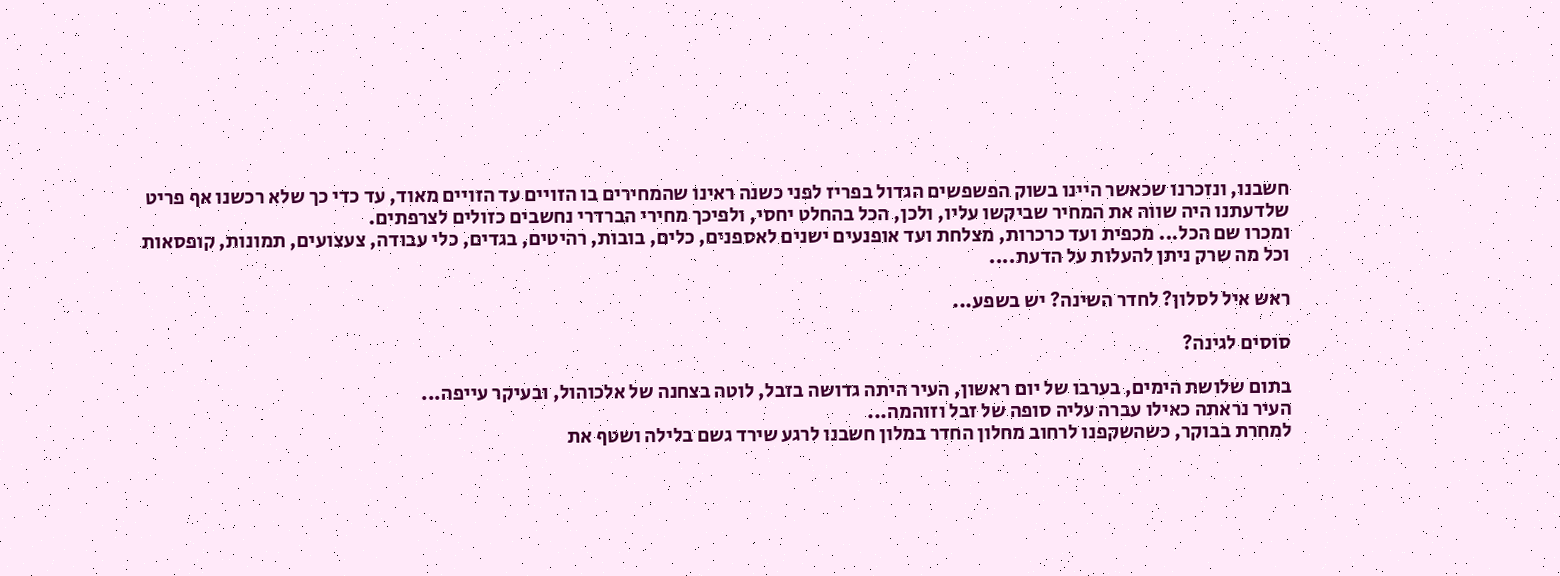חשבנו, ונזכרנו שכאשר היינו בשוק הפשפשים הגדול בפריז לפני כשנה ראינו שהמחירים בו הזויים עד הזויים מאוד, עד כדי כך שלא רכשנו אף פריט שלדעתנו היה שווה את המחיר שביקשו עליו, ולכן, הכל בהחלט יחסי, ולפיכך מחירי הברדרי נחשבים כזולים לצרפתים.
ומכרו שם הכל... מכפית ועד כרכרות, מצלחת ועד אופנעים ישנים לאספנים, כלים, בובות, רהיטים, בגדים, כלי עבודה, צעצועים, תמונות, קופסאות וכל מה שרק ניתן להעלות על הדעת....

ראש איל לסלון? לחדר השינה? יש בשפע...

סוסים לגינה?

בתום שלושת הימים, בערבו של יום ראשון, העיר היתה גדושה בזבל, לוטה בצחנה של אלכוהול, ובעיקר עייפה...
העיר נראתה כאילו עברה עליה סופה של זבל וזוהמה...
למחרת בבוקר, כשהשקפנו לרחוב מחלון החדר במלון חשבנו לרגע שירד גשם בלילה ושטף את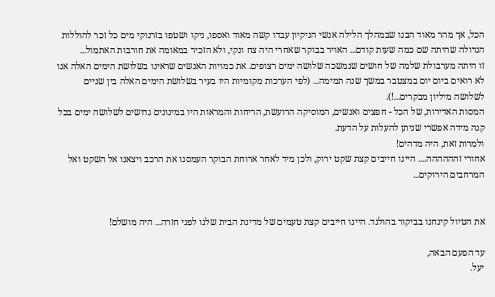הכל, אך מהר מאוד הבנו שבמהלך הלילה אנשי הניקיון עבדו קשה מאוד ואספו, ניקו ושטפו בזרנוקי מים כל זכר להוללות הגדולה שהיתה שם כמה שעות קודם... האויר בבוקר שאחרי היה צח ונקי, ולא הזכיר במאומה את חורבות האתמול...
זו היתה מערבולת שלמה של חושים שנמשכה שלושה ימים רצופים. את כמויות האנשים שראינו בשלושת הימים האלה אנו לא רואים ביום יום במצטבר במשך שנה תמימה... (לפי הערכות מקומיות היו בעיר בשלושת הימים האלה בין שניים לשלושה מיליון מבקרים...!).
המסות האדירות, של הכל - חפצים ואנשים, המוסיקה הרועשת, הריחות והמראות היו במינונים גדושים לשלושה ימים בכל קנה מידה אפשרי שניתן להעלות על הדעת.
ולמרות זאת, היה מדהים!
אחורי זהההההה.... היינו חייבים קצת שקט ירוק, ולכן מיד לאחר ארוחת הבוקר העמסנו את הרכב ויצאנו אל השקט ואל המרחבים הירוקים...


את הטיול קינחנו בביקור בהולנד. היינו חייבים קצת טעמים של מדינת הבית שלנו לפני חזרה... היה מושלם!

עד הפעם הבאה,
יעל.